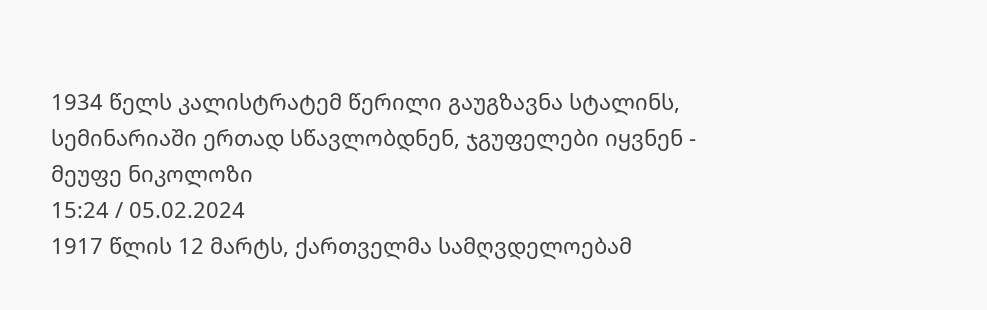1934 წელს კალისტრატემ წერილი გაუგზავნა სტალინს, სემინარიაში ერთად სწავლობდნენ, ჯგუფელები იყვნენ - მეუფე ნიკოლოზი
15:24 / 05.02.2024
1917 წლის 12 მარტს, ქართველმა სამღვდელოებამ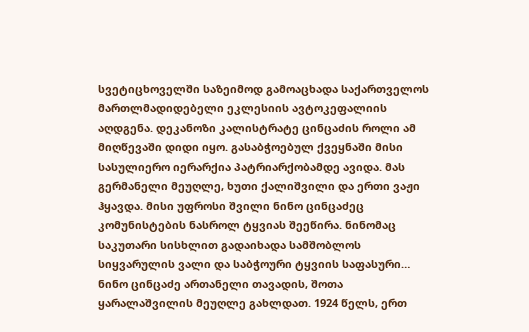სვეტიცხოველში საზეიმოდ გამოაცხადა საქართველოს მართლმადიდებელი ეკლესიის ავტოკეფალიის აღდგენა. დეკანოზი კალისტრატე ცინცაძის როლი ამ მიღწევაში დიდი იყო. გასაბჭოებულ ქვეყნაში მისი სასულიერო იერარქია პატრიარქობამდე ავიდა. მას გერმანელი მეუღლე, ხუთი ქალიშვილი და ერთი ვაჟი ჰყავდა. მისი უფროსი შვილი ნინო ცინცაძეც კომუნისტების ნასროლ ტყვიას შეეწირა. ნინომაც საკუთარი სისხლით გადაიხადა სამშობლოს სიყვარულის ვალი და საბჭოური ტყვიის საფასური…
ნინო ცინცაძე ართანელი თავადის, შოთა ყარალაშვილის მეუღლე გახლდათ. 1924 წელს, ერთ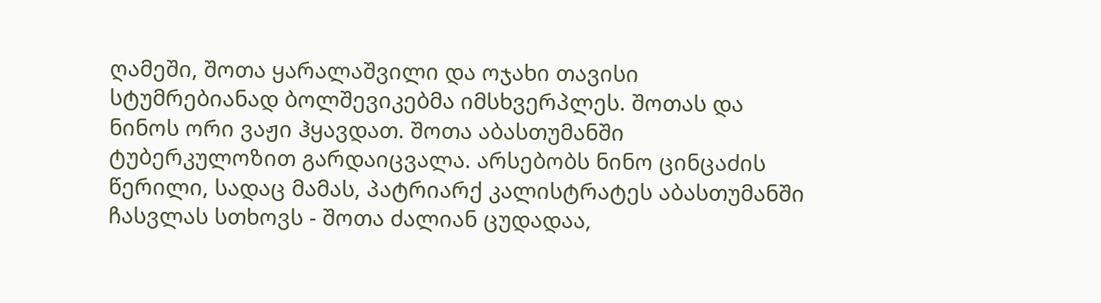ღამეში, შოთა ყარალაშვილი და ოჯახი თავისი სტუმრებიანად ბოლშევიკებმა იმსხვერპლეს. შოთას და ნინოს ორი ვაჟი ჰყავდათ. შოთა აბასთუმანში ტუბერკულოზით გარდაიცვალა. არსებობს ნინო ცინცაძის წერილი, სადაც მამას, პატრიარქ კალისტრატეს აბასთუმანში ჩასვლას სთხოვს - შოთა ძალიან ცუდადაა,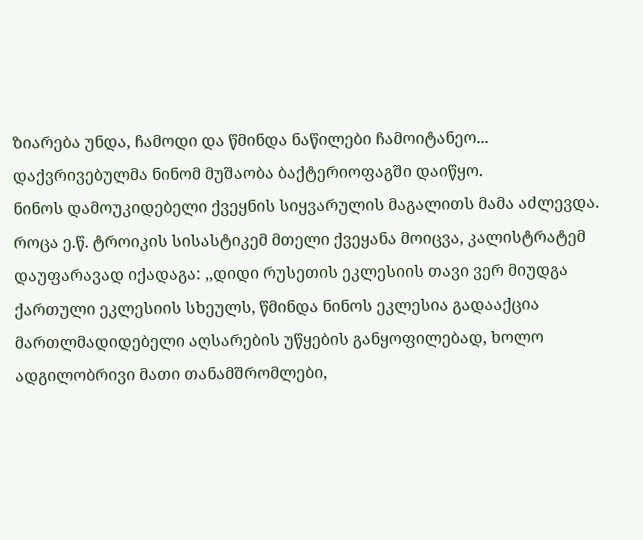ზიარება უნდა, ჩამოდი და წმინდა ნაწილები ჩამოიტანეო... დაქვრივებულმა ნინომ მუშაობა ბაქტერიოფაგში დაიწყო.
ნინოს დამოუკიდებელი ქვეყნის სიყვარულის მაგალითს მამა აძლევდა. როცა ე.წ. ტროიკის სისასტიკემ მთელი ქვეყანა მოიცვა, კალისტრატემ დაუფარავად იქადაგა: ,,დიდი რუსეთის ეკლესიის თავი ვერ მიუდგა ქართული ეკლესიის სხეულს, წმინდა ნინოს ეკლესია გადააქცია მართლმადიდებელი აღსარების უწყების განყოფილებად, ხოლო ადგილობრივი მათი თანამშრომლები,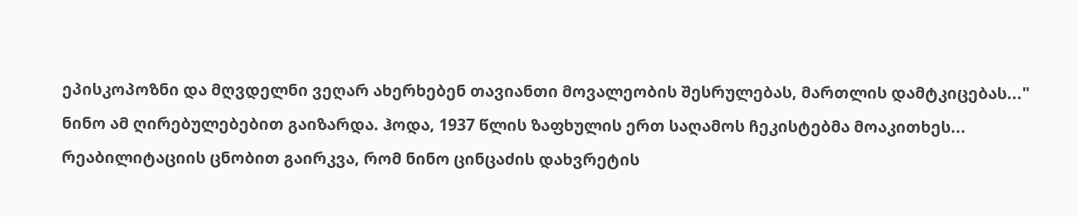ეპისკოპოზნი და მღვდელნი ვეღარ ახერხებენ თავიანთი მოვალეობის შესრულებას, მართლის დამტკიცებას..."
ნინო ამ ღირებულებებით გაიზარდა. ჰოდა, 1937 წლის ზაფხულის ერთ საღამოს ჩეკისტებმა მოაკითხეს... რეაბილიტაციის ცნობით გაირკვა, რომ ნინო ცინცაძის დახვრეტის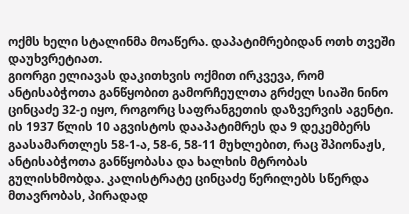ოქმს ხელი სტალინმა მოაწერა. დაპატიმრებიდან ოთხ თვეში დაუხვრეტიათ.
გიორგი ელიავას დაკითხვის ოქმით ირკვევა, რომ ანტისაბჭოთა განწყობით გამორჩეულთა გრძელ სიაში ნინო ცინცაძე 32-ე იყო, როგორც საფრანგეთის დაზვერვის აგენტი. ის 1937 წლის 10 აგვისტოს დააპატიმრეს და 9 დეკემბერს გაასამართლეს 58-1-ა, 58-6, 58-11 მუხლებით, რაც შპიონაჟს, ანტისაბჭოთა განწყობასა და ხალხის მტრობას გულისხმობდა. კალისტრატე ცინცაძე წერილებს სწერდა მთავრობას, პირადად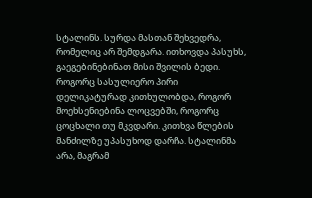სტალინს. სურდა მასთან შეხვედრა, რომელიც არ შემდგარა. ითხოვდა პასუხს, გაეგებინებინათ მისი შვილის ბედი. როგორც სასულიერო პირი დელიკატურად კითხულობდა, როგორ მოეხსენიებინა ლოცვებში, როგორც ცოცხალი თუ მკვდარი. კითხვა წლების მანძილზე უპასუხოდ დარჩა. სტალინმა არა, მაგრამ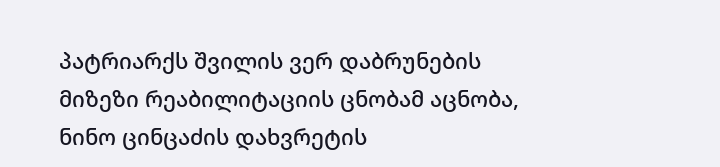პატრიარქს შვილის ვერ დაბრუნების მიზეზი რეაბილიტაციის ცნობამ აცნობა, ნინო ცინცაძის დახვრეტის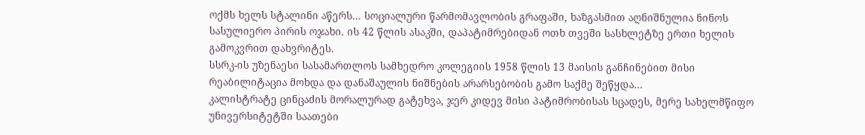ოქმს ხელს სტალინი აწერს… სოციალური წარმომავლობის გრაფაში, ხაზგასმით აღნიშნულია ნინოს სასულიერო პირის ოჯახი. ის 42 წლის ასაკში, დაპატიმრებიდან ოთხ თვეში სასხლეტზე ერთი ხელის გამოკვრით დახვრიტეს.
სსრკ-ის უზენაესი სასამართლოს სამხედრო კოლეგიის 1958 წლის 13 მაისის განჩინებით მისი რეაბილიტაცია მოხდა და დანაშაულის ნიშნების არარსებობის გამო საქმე შეწყდა...
კალისტრატე ცინცაძის მორალურად გატეხვა, ჯერ კიდევ მისი პატიმრობისას სცადეს, მერე სახელმწიფო უნივერსიტეტში საათები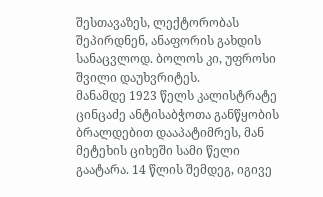შესთავაზეს, ლექტორობას შეპირდნენ, ანაფორის გახდის სანაცვლოდ. ბოლოს კი, უფროსი შვილი დაუხვრიტეს.
მანამდე 1923 წელს კალისტრატე ცინცაძე ანტისაბჭოთა განწყობის ბრალდებით დააპატიმრეს, მან მეტეხის ციხეში სამი წელი გაატარა. 14 წლის შემდეგ, იგივე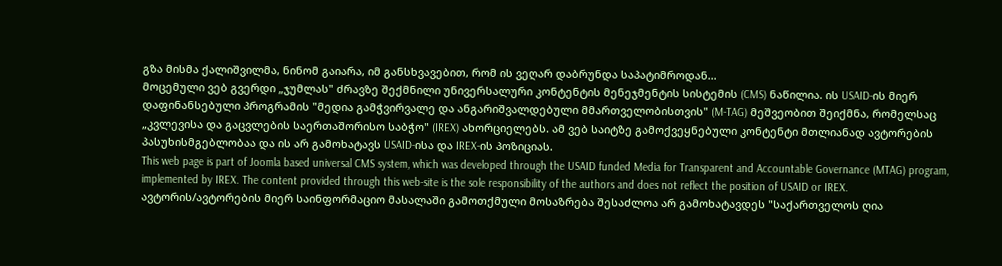გზა მისმა ქალიშვილმა, ნინომ გაიარა, იმ განსხვავებით, რომ ის ვეღარ დაბრუნდა საპატიმროდან…
მოცემული ვებ გვერდი „ჯუმლას" ძრავზე შექმნილი უნივერსალური კონტენტის მენეჯმენტის სისტემის (CMS) ნაწილია. ის USAID-ის მიერ დაფინანსებული პროგრამის "მედია გამჭვირვალე და ანგარიშვალდებული მმართველობისთვის" (M-TAG) მეშვეობით შეიქმნა, რომელსაც „კვლევისა და გაცვლების საერთაშორისო საბჭო" (IREX) ახორციელებს. ამ ვებ საიტზე გამოქვეყნებული კონტენტი მთლიანად ავტორების პასუხისმგებლობაა და ის არ გამოხატავს USAID-ისა და IREX-ის პოზიციას.
This web page is part of Joomla based universal CMS system, which was developed through the USAID funded Media for Transparent and Accountable Governance (MTAG) program, implemented by IREX. The content provided through this web-site is the sole responsibility of the authors and does not reflect the position of USAID or IREX.
ავტორის/ავტორების მიერ საინფორმაციო მასალაში გამოთქმული მოსაზრება შესაძლოა არ გამოხატავდეს "საქართველოს ღია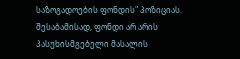საზოგადოების ფონდის" პოზიციას. შესაბამისად, ფონდი არ არის პასუხისმგებელი მასალის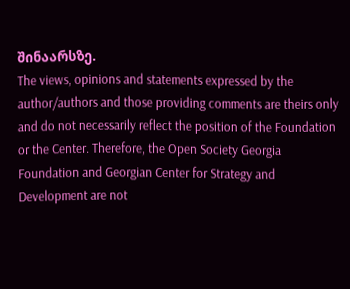შინაარსზე.
The views, opinions and statements expressed by the author/authors and those providing comments are theirs only and do not necessarily reflect the position of the Foundation or the Center. Therefore, the Open Society Georgia Foundation and Georgian Center for Strategy and Development are not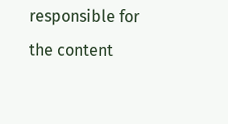responsible for the content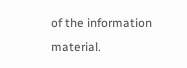of the information material.